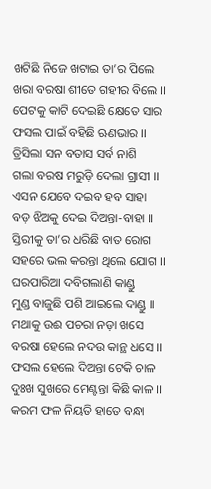ଖଟିଛି ନିଜେ ଖଟାଇ ତା’ର ପିଲେ
ଖରା ବରଷା ଶୀତେ ଗହୀର ବିଲେ ।।
ପେଟକୁ କାଟି ଦେଇଛି କ୍ଷେତେ ସାର
ଫସଲ ପାଇଁ ବହିଛି ଋଣଭାର ।।
ତ୍ରିସିଲା ସନ ବତାସ ସର୍ବ ନାଶି
ଗଲା ବରଷ ମରୁଡ଼ି ଦେଲା ଗ୍ରାସୀ ।।
ଏସନ ଯେବେ ଦଇବ ହବ ସାହା
ବଡ଼ ଝିଅକୁ ଦେଇ ଦିଅନ୍ତା-ବାହା ।।
ସ୍ତିରୀକୁ ତା’ର ଧରିଛି ବାତ ରୋଗ
ସହରେ ଭଲ କରନ୍ତା ଥିଲେ ଯୋଗ ।।
ଘରପାରିଆ ଦବିଗଲାଣି କାଣ୍ଡୁ
ମୁଣ୍ଡ ବାଜୁଛି ପଶି ଆଇଲେ ଦାଣ୍ଡୁ ।।
ମଥାକୁ ଉଈ ପଚରା ନଡ଼ା ଖସେ
ବରଷା ହେଲେ ନଦଉ କାନ୍ଥ ଧସେ ।।
ଫସଲ ହେଲେ ଦିଅନ୍ତା ଟେକି ଚାଳ
ଦୁଃଖ ସୁଖରେ ମେଣ୍ଟନ୍ତା କିଛି କାଳ ।।
କରମ ଫଳ ନିୟତି ହାତେ ବନ୍ଧା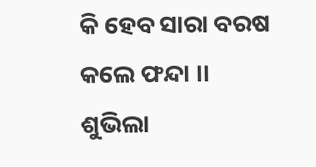କି ହେବ ସାରା ବରଷ କଲେ ଫନ୍ଦା ।।
ଶୁଭିଲା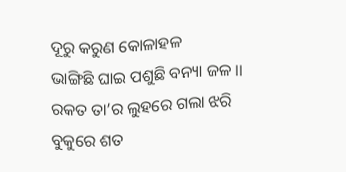ଦୂରୁ କରୁଣ କୋଳାହଳ
ଭାଙ୍ଗିଛି ଘାଇ ପଶୁଛି ବନ୍ୟା ଜଳ ।।
ରକତ ତା’ର ଲୁହରେ ଗଲା ଝରି
ବୁକୁରେ ଶତ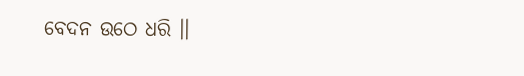ବେଦନ ଉଠେ ଧରି ।।